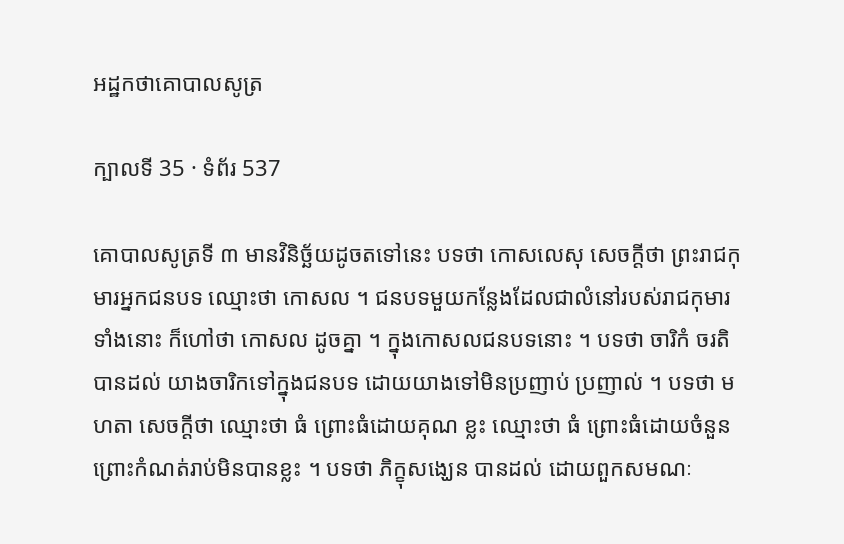អដ្ឋកថាគោបាលសូត្រ

ក្បាលទី 35 · ទំព័រ 537

គោបាលសូត្រទី ៣ មានវិនិច្ឆ័យដូចតទៅនេះ បទថា កោសលេសុ សេចក្តីថា ព្រះរាជកុមារអ្នកជនបទ ឈ្មោះថា កោសល ។ ជនបទមួយកន្លែងដែលជាលំនៅរបស់រាជកុមារ ទាំងនោះ ក៏ហៅថា កោសល ដូចគ្នា ។ ក្នុងកោសលជនបទនោះ ។ បទថា ចារិកំ ចរតិ បានដល់ យាងចារិកទៅក្នុងជនបទ ដោយយាងទៅមិនប្រញាប់ ប្រញាល់ ។ បទថា មហតា សេចក្តីថា ឈ្មោះថា ធំ ព្រោះធំដោយគុណ ខ្លះ ឈ្មោះថា ធំ ព្រោះធំដោយចំនួន ព្រោះកំណត់រាប់មិនបានខ្លះ ។ បទថា ភិក្ខុសង្ឃេន បានដល់ ដោយពួកសមណៈ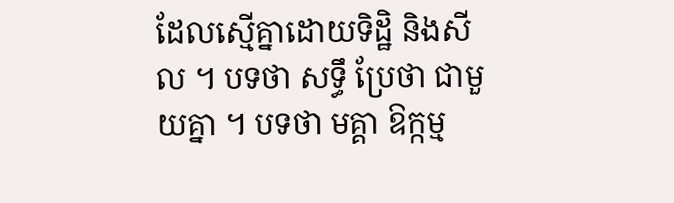ដែលស្មើគ្នាដោយទិដ្ឋិ និងសីល ។ បទថា សទ្ធឹ ប្រែថា ជាមួយគ្នា ។ បទថា មគ្គា ឱក្កម្ម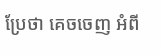ប្រែថា គេចចេញ អំពី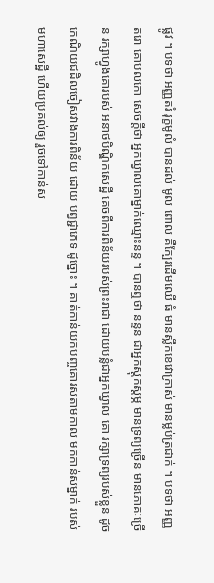ផ្លូវ ។ បទថា អញ្ញតរំ រុក្ខមូលំ បានដល់ មូល ពោល គឺក្បែរដើមឈើ ធំ មានស្លឹកខេវោក្រាស់ មានម្លប់ត្រជាក់ ។ បទថា អញ្ញតរោ គោបលកោ សេចក្តីថា អ្នកឃ្វាលគោម្នាក់ឈ្មោះនន្ទ ។ បានឮថា នន្ទន ជាអ្នកស្តុកស្តម្ភ មានទ្រព្យច្រើន មានភោគៈច្រើន រក្សាហ្វូងគោរបស់ អនាថបិណ្ឌិកសេដ្ឋី គេចពីការពិន័យរបស់ព្រះរាជា ដោយបន្លំជាអ្នកឃ្វាល គោ រក្សាទ្រព្យរបស់ខ្លួន ដូចកេណិយជដិលចៀសវាងការពិន័យ ដោយ បព្វជ្ជាភេទ ដូច្នោះ ។ គាត់កាន់យកបញ្ចគោរសតាមកាល មកកាន់សម្នាក់ របស់មហាសេដ្ឋី ហើយប្រគល់ឲ្យ រួចទៅកាន់ស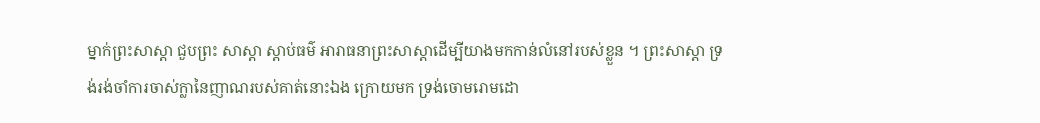ម្នាក់ព្រះសាស្តា ជួបព្រះ សាស្តា ស្តាប់ធម៌ អារាធនាព្រះសាស្តាដើម្បីយាងមកកាន់លំនៅរបស់ខ្លួន ។ ព្រះសាស្តា ទ្រង់រង់ចាំការចាស់ក្លានៃញាណរបស់គាត់នោះឯង ក្រោយមក ទ្រង់ចោមរោមដោ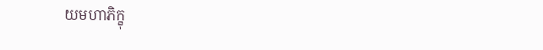យមហាភិក្ខុ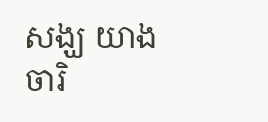សង្ឃ យាងចារិ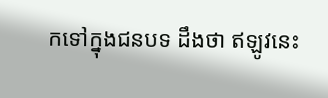កទៅក្នុងជនបទ ដឹងថា ឥឡូវនេះ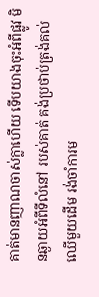គាត់មានញាណចាស់ក្លាហើយ ទើបយាងចុះអំពីផ្លូវ មិនឆ្ងាយអំពីទីលំនៅ របស់គាត់ គង់ប្រថាប់ត្រង់គល់ឈើមួយដើម រង់ចាំការម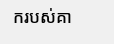ករបស់គា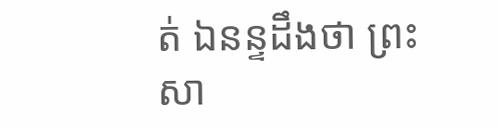ត់ ឯនន្ទដឹងថា ព្រះសា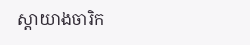ស្តាយាងចារិក